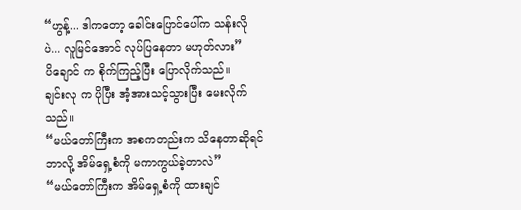“ဟွန့်... ဒါကတော့ ခေါင်းပြောင်ပေါ်က သန်းလိုပဲ... လူမြင်အောင် လုပ်ပြနေတာ မဟုတ်လား”
ပိချောင် က စိုက်ကြည့်ပြီး ပြောလိုက်သည်။
ချင်းလု က ပိုပြီး အံ့အားသင့်သွားပြီး မေးလိုက်သည်။
“မယ်တော်ကြီးက အစကတည်းက သိနေတာဆိုရင် ဘာလို့ အိမ်ရှေ့စံကို မကာကွယ်ခဲ့တာလဲ”
“မယ်တော်ကြီးက အိမ်ရှေ့စံကို ထားချင်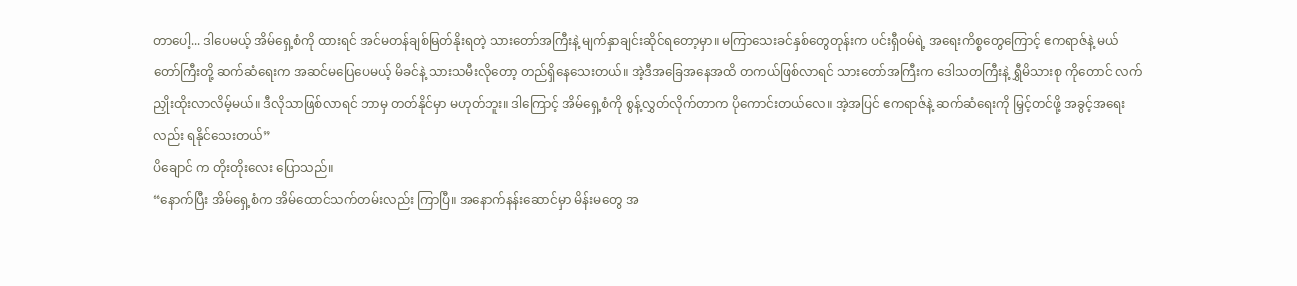တာပေါ့... ဒါပေမယ့် အိမ်ရှေ့စံကို ထားရင် အင်မတန်ချစ်မြတ်နိုးရတဲ့ သားတော်အကြီးနဲ့ မျက်နှာချင်းဆိုင်ရတော့မှာ။ မကြာသေးခင်နှစ်တွေတုန်းက ပင်းရှီဝမ်ရဲ့ အရေးကိစ္စတွေကြောင့် ဧကရာဇ်နဲ့ မယ်တော်ကြီးတို့ ဆက်ဆံရေးက အဆင်မပြေပေမယ့် မိခင်နဲ့ သားသမီးလိုတော့ တည်ရှိနေသေးတယ်။ အဲ့ဒီအခြေအနေအထိ တကယ်ဖြစ်လာရင် သားတော်အကြီးက ဒေါသတကြီးနဲ့ ရွှီမိသားစု ကိုတောင် လက်ညှိုးထိုးလာလိမ့်မယ်။ ဒီလိုသာဖြစ်လာရင် ဘာမှ တတ်နိုင်မှာ မဟုတ်ဘူး။ ဒါကြောင့် အိမ်ရှေ့စံကို စွန့်လွှတ်လိုက်တာက ပိုကောင်းတယ်လေ။ အဲ့အပြင် ဧကရာဇ်နဲ့ ဆက်ဆံရေးကို မြှင့်တင်ဖို့ အခွင့်အရေးလည်း ရနိုင်သေးတယ်”
ပိချောင် က တိုးတိုးလေး ပြောသည်။
“နောက်ပြီး အိမ်ရှေ့စံက အိမ်ထောင်သက်တမ်းလည်း ကြာပြီ။ အနောက်နန်းဆောင်မှာ မိန်းမတွေ အ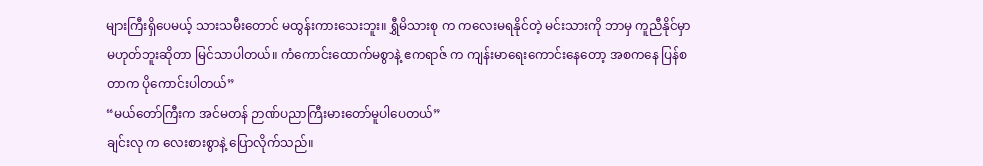များကြီးရှိပေမယ့် သားသမီးတောင် မထွန်းကားသေးဘူး။ ရွှီမိသားစု က ကလေးမရနိုင်တဲ့ မင်းသားကို ဘာမှ ကူညီနိုင်မှာ မဟုတ်ဘူးဆိုတာ မြင်သာပါတယ်။ ကံကောင်းထောက်မစွာနဲ့ ဧကရာဇ် က ကျန်းမာရေးကောင်းနေတော့ အစကနေ ပြန်စတာက ပိုကောင်းပါတယ်”
“မယ်တော်ကြီးက အင်မတန် ဉာဏ်ပညာကြီးမားတော်မူပါပေတယ်”
ချင်းလု က လေးစားစွာနဲ့ ပြောလိုက်သည်။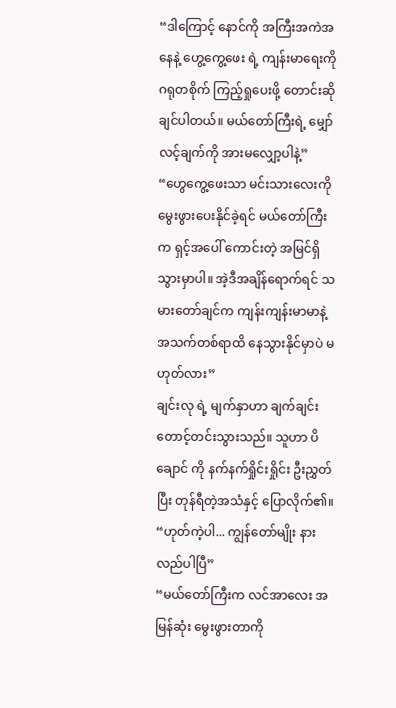“ဒါကြောင့် နောင်ကို အကြီးအကဲအနေနဲ့ ဟွေ့ကွေ့ဖေး ရဲ့ ကျန်းမာရေးကို ဂရုတစိုက် ကြည့်ရှုပေးဖို့ တောင်းဆိုချင်ပါတယ်။ မယ်တော်ကြီးရဲ့ မျှော်လင့်ချက်ကို အားမလျှော့ပါနဲ့”
“ဟွေကွေ့ဖေးသာ မင်းသားလေးကို မွေးဖွားပေးနိုင်ခဲ့ရင် မယ်တော်ကြီးက ရှင့်အပေါ် ကောင်းတဲ့ အမြင်ရှိသွားမှာပါ။ အဲ့ဒီအချိန်ရောက်ရင် သမားတော်ချင်က ကျန်းကျန်းမာမာနဲ့ အသက်တစ်ရာထိ နေသွားနိုင်မှာပဲ မဟုတ်လား”
ချင်းလု ရဲ့ မျက်နှာဟာ ချက်ချင်း တောင့်တင်းသွားသည်။ သူဟာ ပိချောင် ကို နက်နက်ရှိုင်းရှိုင်း ဦးညွှတ်ပြီး တုန်ရီတဲ့အသံနှင့် ပြောလိုက်၏။
“ဟုတ်ကဲ့ပါ... ကျွန်တော်မျိုး နားလည်ပါပြီ”
“မယ်တော်ကြီးက လင်အာလေး အမြန်ဆုံး မွေးဖွားတာကို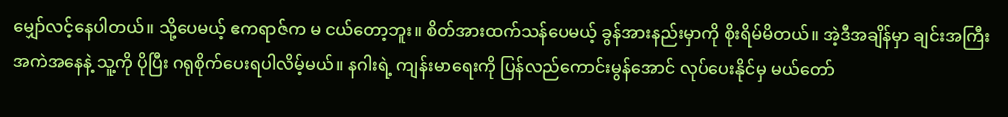မျှော်လင့်နေပါတယ်။ သို့ပေမယ့် ဧကရာဇ်က မ ငယ်တော့ဘူး။ စိတ်အားထက်သန်ပေမယ့် ခွန်အားနည်းမှာကို စိုးရိမ်မိတယ်။ အဲ့ဒီအချိန်မှာ ချင်းအကြီးအကဲအနေနဲ့ သူ့ကို ပိုပြီး ဂရုစိုက်ပေးရပါလိမ့်မယ်။ နဂါးရဲ့ ကျန်းမာရေးကို ပြန်လည်ကောင်းမွန်အောင် လုပ်ပေးနိုင်မှ မယ်တော်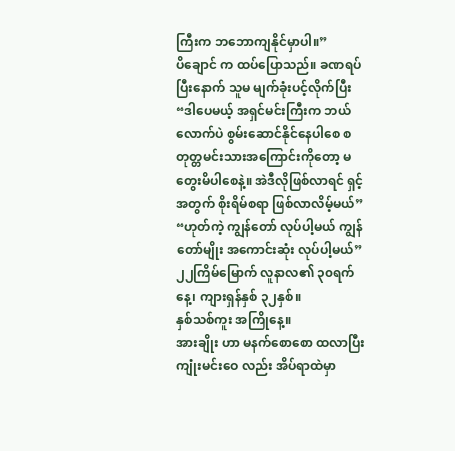ကြီးက ဘဘောကျနိုင်မှာပါ။”
ပိချောင် က ထပ်ပြောသည်။ ခဏရပ်ပြီးနောက် သူမ မျက်ခုံးပင့်လိုက်ပြီး
“ဒါပေမယ့် အရှင်မင်းကြီးက ဘယ်လောက်ပဲ စွမ်းဆောင်နိုင်နေပါစေ စတုတ္တမင်းသားအကြောင်းကိုတော့ မတွေးမိပါစေနဲ့။ အဲဒီလိုဖြစ်လာရင် ရှင့်အတွက် စိုးရိမ်စရာ ဖြစ်လာလိမ့်မယ်”
“ဟုတ်ကဲ့ ကျွန်တော် လုပ်ပါ့မယ် ကျွန်တော်မျိုး အကောင်းဆုံး လုပ်ပါ့မယ်”
၂၂ကြိမ်မြောက် လူနာလ၏ ၃၀ရက်နေ့၊ ကျားရှန်နှစ် ၃၂နှစ်။
နှစ်သစ်ကူး အကြိုနေ့။
အားချိုး ဟာ မနက်စောစော ထလာပြီး ကျုံးမင်းဝေ လည်း အိပ်ရာထဲမှာ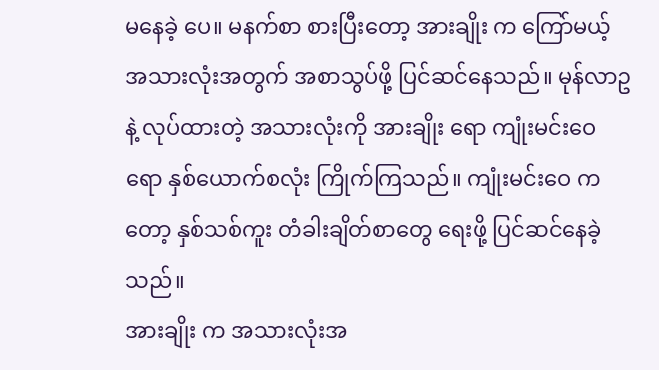မနေခဲ့ ပေ။ မနက်စာ စားပြီးတော့ အားချိုး က ကြော်မယ့် အသားလုံးအတွက် အစာသွပ်ဖို့ ပြင်ဆင်နေသည်။ မုန်လာဥနဲ့ လုပ်ထားတဲ့ အသားလုံးကို အားချိုး ရော ကျုံးမင်းဝေ ရော နှစ်ယောက်စလုံး ကြိုက်ကြသည်။ ကျုံးမင်းဝေ ကတော့ နှစ်သစ်ကူး တံခါးချိတ်စာတွေ ရေးဖို့ ပြင်ဆင်နေခဲ့သည်။
အားချိုး က အသားလုံးအ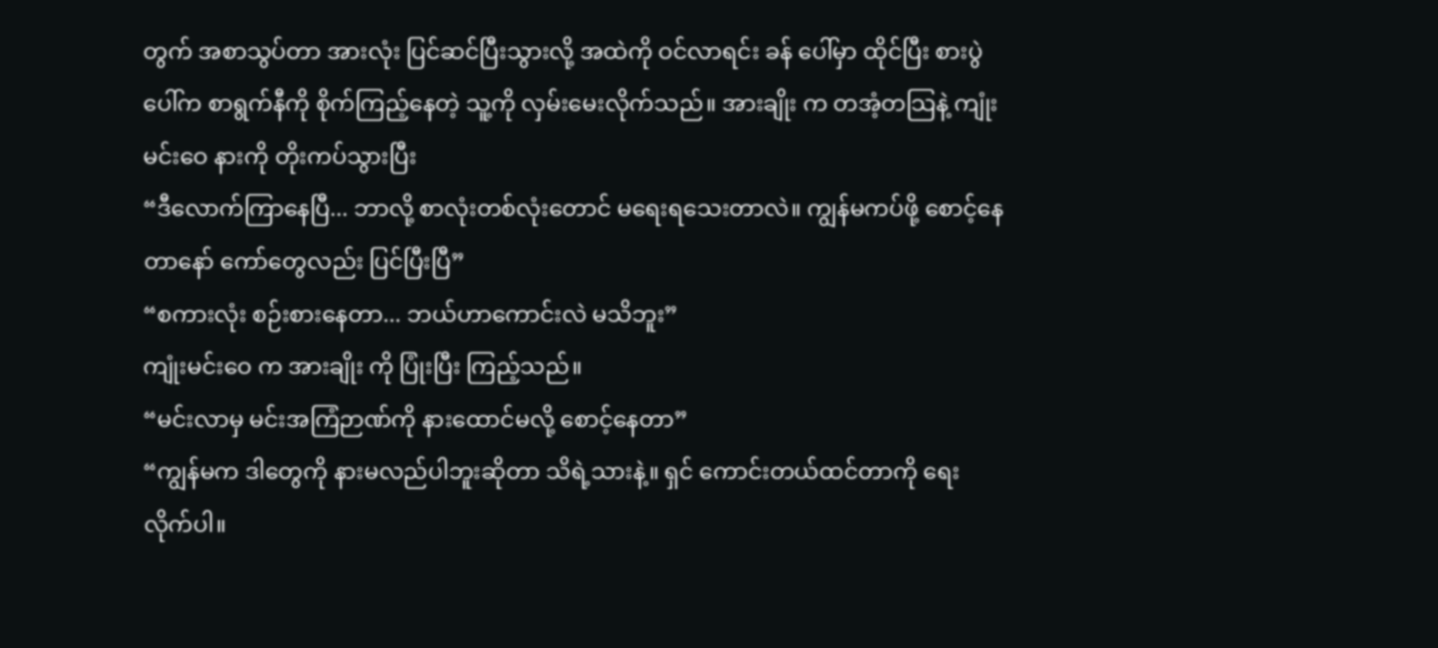တွက် အစာသွပ်တာ အားလုံး ပြင်ဆင်ပြီးသွားလို့ အထဲကို ဝင်လာရင်း ခန် ပေါ်မှာ ထိုင်ပြီး စားပွဲပေါ်က စာရွက်နီကို စိုက်ကြည့်နေတဲ့ သူ့ကို လှမ်းမေးလိုက်သည်။ အားချိုး က တအံ့တသြနဲ့ ကျုံးမင်းဝေ နားကို တိုးကပ်သွားပြီး
“ဒီလောက်ကြာနေပြီ... ဘာလို့ စာလုံးတစ်လုံးတောင် မရေးရသေးတာလဲ။ ကျွန်မကပ်ဖို့ စောင့်နေတာနော် ကော်တွေလည်း ပြင်ပြီးပြီ”
“စကားလုံး စဉ်းစားနေတာ... ဘယ်ဟာကောင်းလဲ မသိဘူး”
ကျုံးမင်းဝေ က အားချိုး ကို ပြုံးပြီး ကြည့်သည်။
“မင်းလာမှ မင်းအကြံဉာဏ်ကို နားထောင်မလို့ စောင့်နေတာ”
“ကျွန်မက ဒါတွေကို နားမလည်ပါဘူးဆိုတာ သိရဲ့သားနဲ့။ ရှင် ကောင်းတယ်ထင်တာကို ရေးလိုက်ပါ။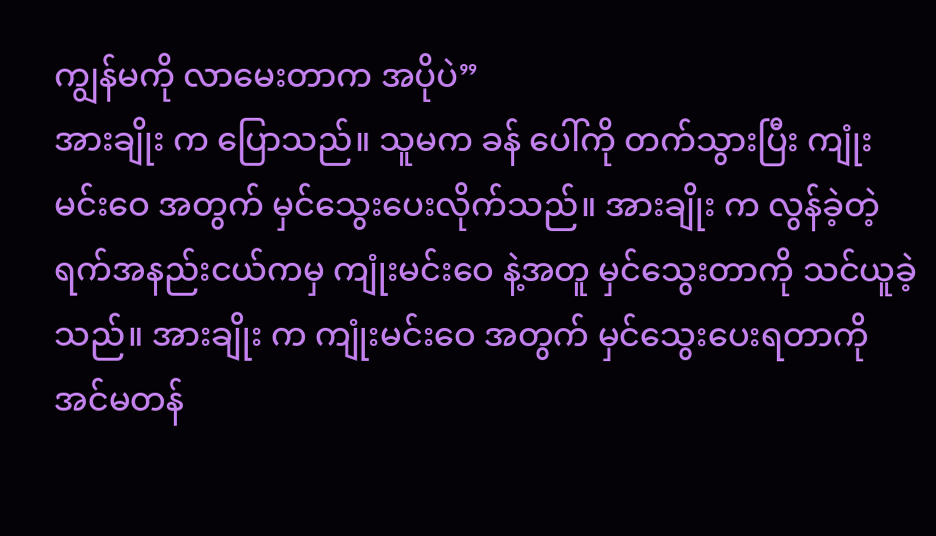ကျွန်မကို လာမေးတာက အပိုပဲ”
အားချိုး က ပြောသည်။ သူမက ခန် ပေါ်ကို တက်သွားပြီး ကျုံးမင်းဝေ အတွက် မှင်သွေးပေးလိုက်သည်။ အားချိုး က လွန်ခဲ့တဲ့ ရက်အနည်းငယ်ကမှ ကျုံးမင်းဝေ နဲ့အတူ မှင်သွေးတာကို သင်ယူခဲ့သည်။ အားချိုး က ကျုံးမင်းဝေ အတွက် မှင်သွေးပေးရတာကို အင်မတန်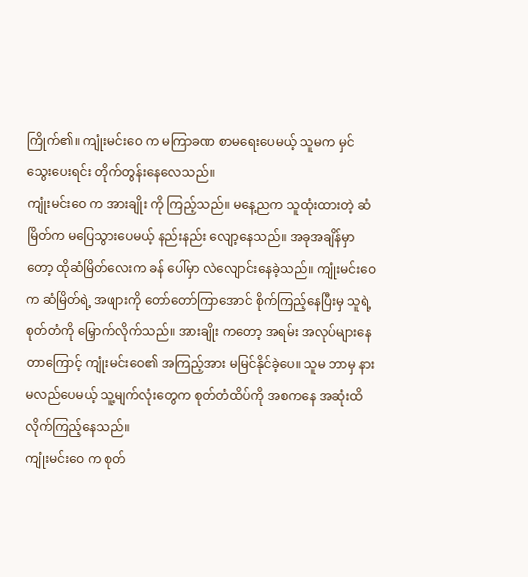ကြိုက်၏။ ကျုံးမင်းဝေ က မကြာခဏ စာမရေးပေမယ့် သူမက မှင်သွေးပေးရင်း တိုက်တွန်းနေလေသည်။
ကျုံးမင်းဝေ က အားချိုး ကို ကြည့်သည်။ မနေ့ညက သူထုံးထားတဲ့ ဆံမြိတ်က မပြေသွားပေမယ့် နည်းနည်း လျော့နေသည်။ အခုအချိန်မှာတော့ ထိုဆံမြိတ်လေးက ခန် ပေါ်မှာ လဲလျောင်းနေခဲ့သည်။ ကျုံးမင်းဝေ က ဆံမြိတ်ရဲ့ အဖျားကို တော်တော်ကြာအောင် စိုက်ကြည့်နေပြီးမှ သူရဲ့ စုတ်တံကို မြှောက်လိုက်သည်။ အားချိုး ကတော့ အရမ်း အလုပ်များနေတာကြောင့် ကျုံးမင်းဝေ၏ အကြည့်အား မမြင်နိုင်ခဲ့ပေ။ သူမ ဘာမှ နားမလည်ပေမယ့် သူ့မျက်လုံးတွေက စုတ်တံထိပ်ကို အစကနေ အဆုံးထိ လိုက်ကြည့်နေသည်။
ကျုံးမင်းဝေ က စုတ်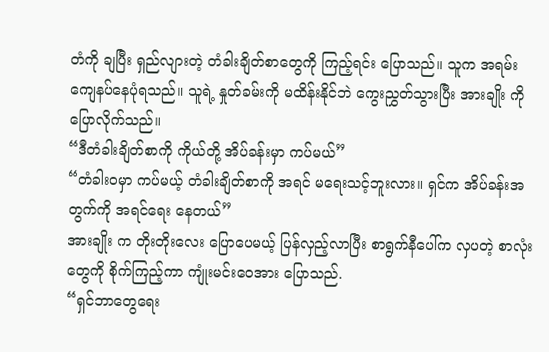တံကို ချပြီး ရှည်လျားတဲ့ တံခါးချိတ်စာတွေကို ကြည့်ရင်း ပြောသည်။ သူက အရမ်း ကျေနပ်နေပုံရသည်။ သူရဲ့ နှုတ်ခမ်းကို မထိန်းနိုင်ဘဲ ကွေးညွှတ်သွားပြီး အားချိုး ကို ပြောလိုက်သည်။
“ဒီတံခါးချိတ်စာကို ကိုယ်တို့ အိပ်ခန်းမှာ ကပ်မယ်”
“တံခါးဝမှာ ကပ်မယ့် တံခါးချိတ်စာကို အရင် မရေးသင့်ဘူးလား။ ရှင်က အိပ်ခန်းအတွက်ကို အရင်ရေး နေတယ်”
အားချိုး က တိုးတိုးလေး ပြောပေမယ့် ပြန်လှည့်လာပြီး စာရွက်နီပေါ်က လှပတဲ့ စာလုံးတွေကို စိုက်ကြည့်ကာ ကျုံးမင်းဝေအား ပြောသည်.
“ရှင်ဘာတွေရေး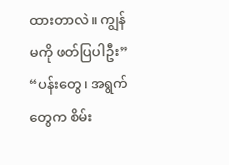ထားတာလဲ။ ကျွန်မကို ဖတ်ပြပါဦး”
“ပန်းတွေ၊ အရွက်တွေက စိမ်း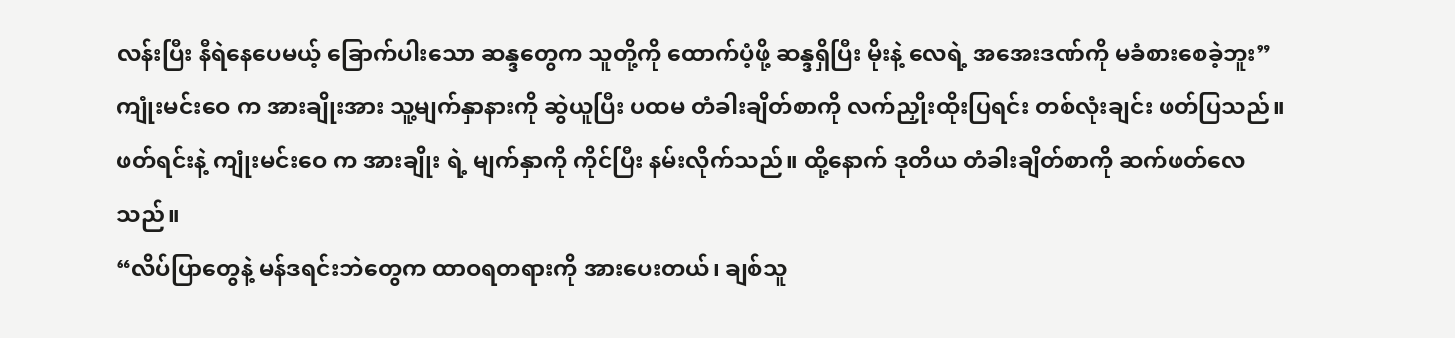လန်းပြီး နီရဲနေပေမယ့် ခြောက်ပါးသော ဆန္ဒတွေက သူတို့ကို ထောက်ပံ့ဖို့ ဆန္ဒရှိပြီး မိုးနဲ့ လေရဲ့ အအေးဒဏ်ကို မခံစားစေခဲ့ဘူး”
ကျုံးမင်းဝေ က အားချိုးအား သူ့မျက်နှာနားကို ဆွဲယူပြီး ပထမ တံခါးချိတ်စာကို လက်ညှိုးထိုးပြရင်း တစ်လုံးချင်း ဖတ်ပြသည်။ ဖတ်ရင်းနဲ့ ကျုံးမင်းဝေ က အားချိုး ရဲ့ မျက်နှာကို ကိုင်ပြီး နမ်းလိုက်သည်။ ထို့နောက် ဒုတိယ တံခါးချိတ်စာကို ဆက်ဖတ်လေသည်။
“လိပ်ပြာတွေနဲ့ မန်ဒရင်းဘဲတွေက ထာဝရတရားကို အားပေးတယ်၊ ချစ်သူ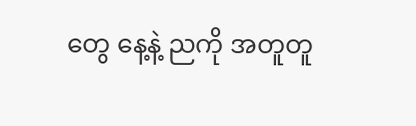တွေ နေ့နဲ့ ညကို အတူတူ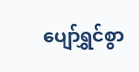ပျော်ရွှင်စွာ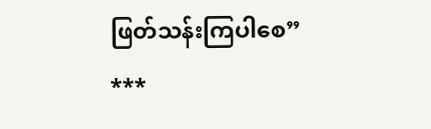ဖြတ်သန်းကြပါစေ”
***